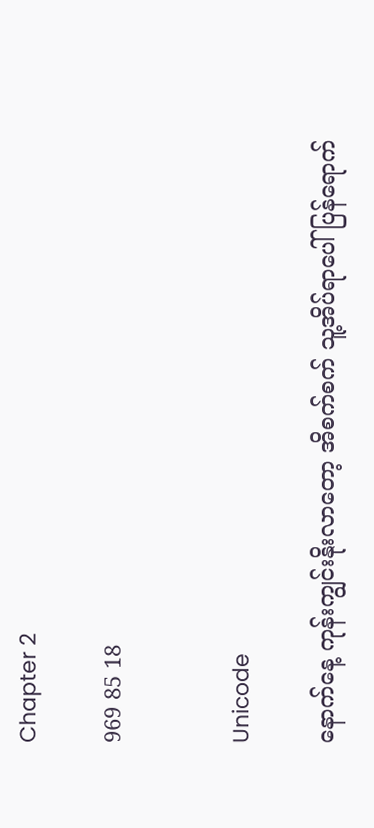Chapter 2

969 85 18


Unicode

နောက်နေ့ ကုန်းကျွင်းနိုးလာတော့ အိစက်စက် သူ့အိပ်ရာပေါ် ပြန်ရောက်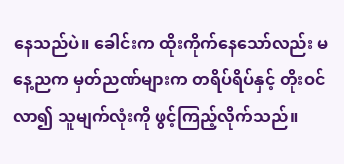နေသည်ပဲ။ ခေါင်းက ထိုးကိုက်နေသော်လည်း မနေ့ညက မှတ်ညဏ်များက တရိပ်ရိပ်နှင့် တိုးဝင်လာ၍ သူမျက်လုံးကို ဖွင့်ကြည့်လိုက်သည်။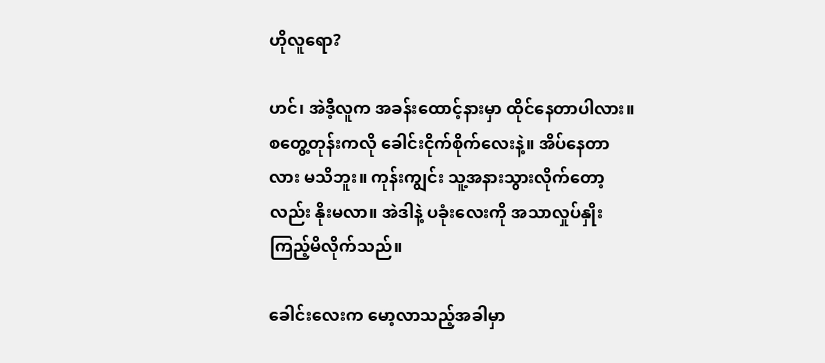ဟိုလူရော?

ဟင်၊ အဲဒီ့လူက အခန်းထောင့်နားမှာ ထိုင်နေတာပါလား။ စတွေ့တုန်းကလို ခေါင်းငိုက်စိုက်လေးနဲ့။ အိပ်နေတာလား မသိဘူး။ ကုန်းကျွင်း သူ့အနားသွားလိုက်တော့လည်း နိုးမလာ။ အဲဒါနဲ့ ပခုံးလေးကို အသာလှုပ်နှိုးကြည့်မိလိုက်သည်။

ခေါင်းလေးက မော့လာသည့်အခါမှာ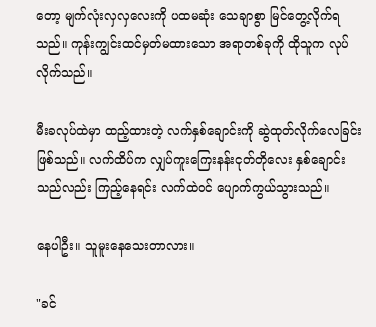တော့ မျက်လုံးလှလှလေးကို ပထမဆုံး သေချာစွာ မြင်တွေ့လိုက်ရသည်။ ကုန်းကျွင်းထင်မှတ်မထားသော အရာတစ်ခုကို ထိုသူက လုပ်လိုက်သည်။

မီးခလုပ်ထဲမှာ ထည့်ထားတဲ့ လက်နှစ်ချောင်းကို ဆွဲထုတ်လိုက်လေခြင်းဖြစ်သည်။ လက်ထိပ်က လျှပ်ကူးကြေးနန်းငုတ်တိုလေး နှစ်ချောင်းသည်လည်း ကြည့်နေရင်း လက်ထဲဝင် ပျောက်ကွယ်သွားသည်။

နေပါဦး။ သူမူးနေသေးတာလား။

"ခင်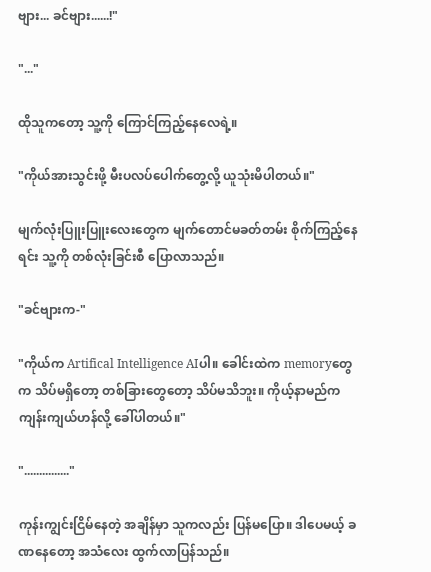ဗျား... ခင်ဗျား......!"

"..."

ထိုသူကတော့ သူ့ကို ကြောင်ကြည့်နေလေရဲ့။

"ကိုယ်အားသွင်းဖို့ မီးပလပ်ပေါက်တွေ့လို့ ယူသုံးမိပါတယ်။"

မျက်လုံးပြူးပြူးလေးတွေက မျက်တောင်မခတ်တမ်း စိုက်ကြည့်နေရင်း သူ့ကို တစ်လုံးခြင်းစီ ပြောလာသည်။

"ခင်ဗျားက-"

"ကိုယ်က Artifical Intelligence AIပါ။ ခေါင်းထဲက memoryတွေက သိပ်မရှိတော့ တစ်ခြားတွေတော့ သိပ်မသိဘူး။ ကိုယ့်နာမည်က ကျန်းကျယ်ဟန်လို့ ခေါ်ပါတယ်။"

"..............."

ကုန်းကျွင်းငြိမ်နေတဲ့ အချိန်မှာ သူကလည်း ပြန်မပြော။ ဒါပေမယ့် ခဏနေတော့ အသံလေး ထွက်လာပြန်သည်။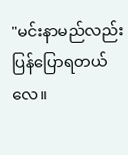"မင်းနာမည်လည်း ပြန်ပြောရတယ်လေ။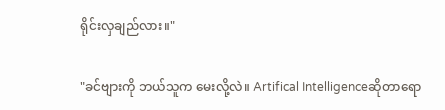ရိုင်းလှချည်လား။"

"ခင်ဗျားကို ဘယ်သူက မေးလို့လဲ။ Artifical Intelligenceဆိုတာရော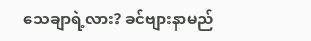သေချာရဲ့လား? ခင်ဗျားနာမည်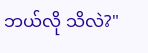ဘယ်လို သိလဲ?"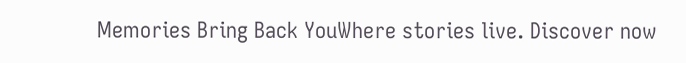Memories Bring Back YouWhere stories live. Discover now